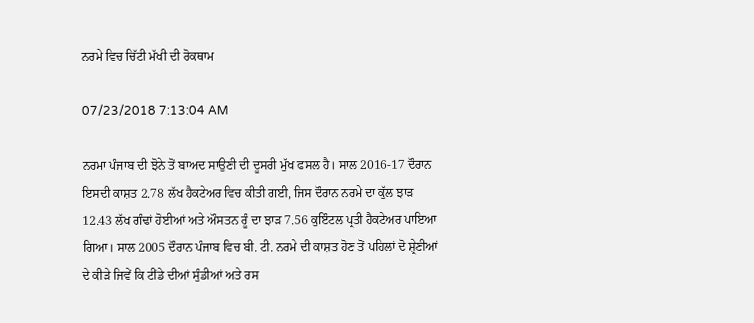ਨਰਮੇ ਵਿਚ ਚਿੱਟੀ ਮੱਖੀ ਦੀ ਰੋਕਥਾਮ

07/23/2018 7:13:04 AM

ਨਰਮਾ ਪੰਜਾਬ ਦੀ ਝੋਨੇ ਤੋਂ ਬਾਅਦ ਸਾਉਣੀ ਦੀ ਦੂਸਰੀ ਮੁੱਖ ਫਸਲ ਹੈ। ਸਾਲ 2016-17 ਦੌਰਾਨ ਇਸਦੀ ਕਾਸ਼ਤ 2.78 ਲੱਖ ਹੈਕਟੇਅਰ ਵਿਚ ਕੀਤੀ ਗਈ, ਜਿਸ ਦੌਰਾਨ ਨਰਮੇ ਦਾ ਕੁੱਲ ਝਾੜ 12.43 ਲੱਖ ਗੰਢਾਂ ਹੋਈਆਂ ਅਤੇ ਔਸਤਨ ਰੂੰ ਦਾ ਝਾੜ 7.56 ਕੁਇੰਟਲ ਪ੍ਰਤੀ ਹੈਕਟੇਅਰ ਪਾਇਆ ਗਿਆ। ਸਾਲ 2005 ਦੌਰਾਨ ਪੰਜਾਬ ਵਿਚ ਬੀ. ਟੀ. ਨਰਮੇ ਦੀ ਕਾਸ਼ਤ ਹੋਣ ਤੋਂ ਪਹਿਲਾਂ ਦੋ ਸ਼੍ਰੇਣੀਆਂ ਦੇ ਕੀੜੇ ਜਿਵੇਂ ਕਿ ਟੀਂਡੇ ਦੀਆਂ ਸੁੰਡੀਆਂ ਅਤੇ ਰਸ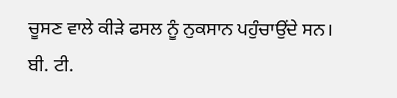ਚੂਸਣ ਵਾਲੇ ਕੀੜੇ ਫਸਲ ਨੂੰ ਨੁਕਸਾਨ ਪਹੁੰਚਾਉਂਦੇ ਸਨ। ਬੀ. ਟੀ.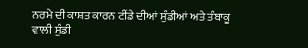ਨਰਮੇ ਦੀ ਕਾਸ਼ਤ ਕਾਰਨ ਟੀਂਡੇ ਦੀਆਂ ਸੁੰਡੀਆਂ ਅਤੇ ਤੰਬਾਕੂ ਵਾਲੀ ਸੁੰਡੀ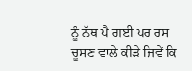ਨੂੰ ਨੱਥ ਪੈ ਗਈ ਪਰ ਰਸ ਚੂਸਣ ਵਾਲੇ ਕੀੜੇ ਜਿਵੇਂ ਕਿ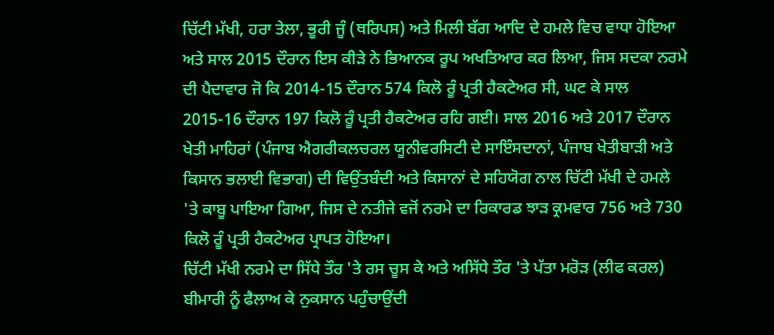ਚਿੱਟੀ ਮੱਖੀ, ਹਰਾ ਤੇਲਾ, ਭੂਰੀ ਜੂੰ (ਥਰਿਪਸ) ਅਤੇ ਮਿਲੀ ਬੱਗ ਆਦਿ ਦੇ ਹਮਲੇ ਵਿਚ ਵਾਧਾ ਹੋਇਆ ਅਤੇ ਸਾਲ 2015 ਦੌਰਾਨ ਇਸ ਕੀੜੇ ਨੇ ਭਿਆਨਕ ਰੂਪ ਅਖਤਿਆਰ ਕਰ ਲਿਆ, ਜਿਸ ਸਦਕਾ ਨਰਮੇ ਦੀ ਪੈਦਾਵਾਰ ਜੋ ਕਿ 2014-15 ਦੌਰਾਨ 574 ਕਿਲੋ ਰੂੰ ਪ੍ਰਤੀ ਹੈਕਟੇਅਰ ਸੀ, ਘਟ ਕੇ ਸਾਲ 2015-16 ਦੌਰਾਨ 197 ਕਿਲੋ ਰੂੰ ਪ੍ਰਤੀ ਹੈਕਟੇਅਰ ਰਹਿ ਗਈ। ਸਾਲ 2016 ਅਤੇ 2017 ਦੌਰਾਨ ਖੇਤੀ ਮਾਹਿਰਾਂ (ਪੰਜਾਬ ਐਗਰੀਕਲਚਰਲ ਯੂਨੀਵਰਸਿਟੀ ਦੇ ਸਾਇੰਸਦਾਨਾਂ, ਪੰਜਾਬ ਖੇਤੀਬਾੜੀ ਅਤੇ ਕਿਸਾਨ ਭਲਾਈ ਵਿਭਾਗ) ਦੀ ਵਿਉਂਤਬੰਦੀ ਅਤੇ ਕਿਸਾਨਾਂ ਦੇ ਸਹਿਯੋਗ ਨਾਲ ਚਿੱਟੀ ਮੱਖੀ ਦੇ ਹਮਲੇ 'ਤੇ ਕਾਬੂ ਪਾਇਆ ਗਿਆ, ਜਿਸ ਦੇ ਨਤੀਜੇ ਵਜੋਂ ਨਰਮੇ ਦਾ ਰਿਕਾਰਡ ਝਾੜ ਕ੍ਰਮਵਾਰ 756 ਅਤੇ 730 ਕਿਲੋ ਰੂੰ ਪ੍ਰਤੀ ਹੈਕਟੇਅਰ ਪ੍ਰਾਪਤ ਹੋਇਆ।
ਚਿੱਟੀ ਮੱਖੀ ਨਰਮੇ ਦਾ ਸਿੱਧੇ ਤੌਰ 'ਤੇ ਰਸ ਚੂਸ ਕੇ ਅਤੇ ਅਸਿੱਧੇ ਤੌਰ 'ਤੇ ਪੱਤਾ ਮਰੋੜ (ਲੀਫ ਕਰਲ) ਬੀਮਾਰੀ ਨੂੰ ਫੈਲਾਅ ਕੇ ਨੁਕਸਾਨ ਪਹੁੰਚਾਉਂਦੀ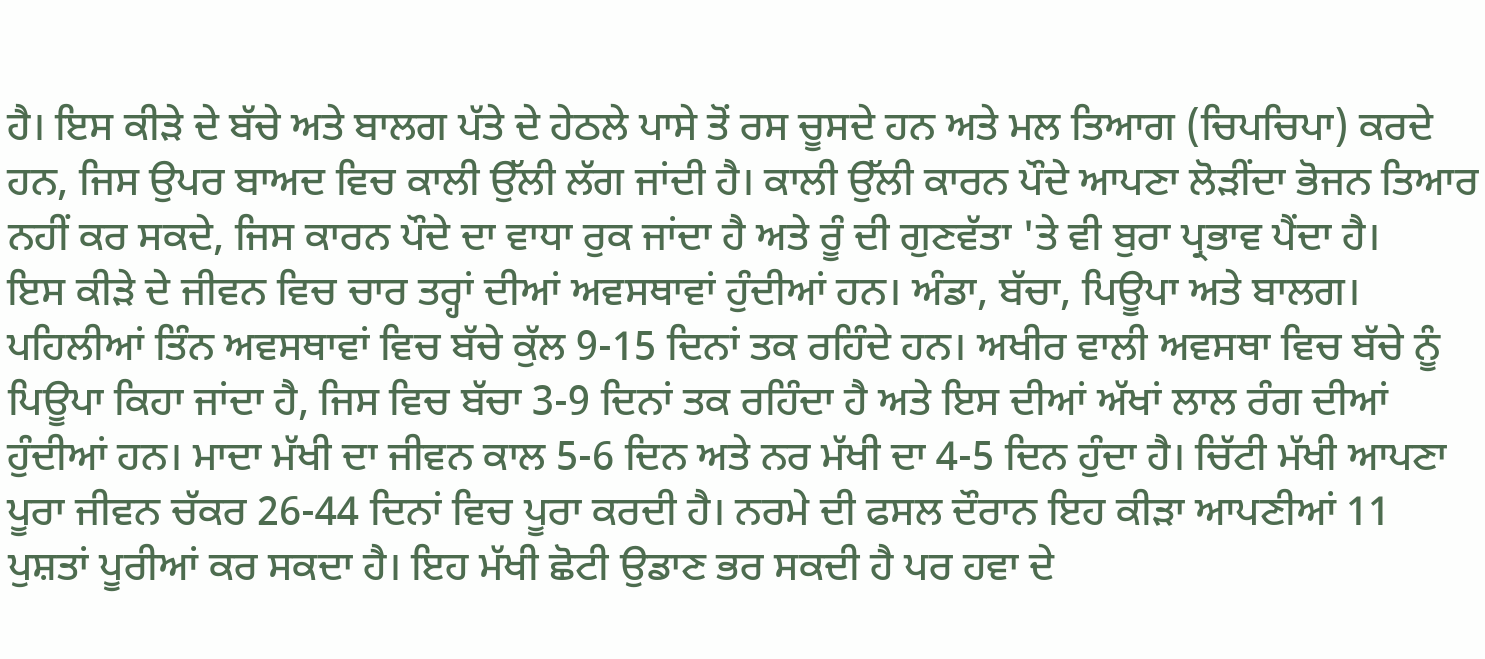ਹੈ। ਇਸ ਕੀੜੇ ਦੇ ਬੱਚੇ ਅਤੇ ਬਾਲਗ ਪੱਤੇ ਦੇ ਹੇਠਲੇ ਪਾਸੇ ਤੋਂ ਰਸ ਚੂਸਦੇ ਹਨ ਅਤੇ ਮਲ ਤਿਆਗ (ਚਿਪਚਿਪਾ) ਕਰਦੇ ਹਨ, ਜਿਸ ਉਪਰ ਬਾਅਦ ਵਿਚ ਕਾਲੀ ਉੱਲੀ ਲੱਗ ਜਾਂਦੀ ਹੈ। ਕਾਲੀ ਉੱਲੀ ਕਾਰਨ ਪੌਦੇ ਆਪਣਾ ਲੋੜੀਂਦਾ ਭੋਜਨ ਤਿਆਰ ਨਹੀਂ ਕਰ ਸਕਦੇ, ਜਿਸ ਕਾਰਨ ਪੌਦੇ ਦਾ ਵਾਧਾ ਰੁਕ ਜਾਂਦਾ ਹੈ ਅਤੇ ਰੂੰ ਦੀ ਗੁਣਵੱਤਾ 'ਤੇ ਵੀ ਬੁਰਾ ਪ੍ਰਭਾਵ ਪੈਂਦਾ ਹੈ।
ਇਸ ਕੀੜੇ ਦੇ ਜੀਵਨ ਵਿਚ ਚਾਰ ਤਰ੍ਹਾਂ ਦੀਆਂ ਅਵਸਥਾਵਾਂ ਹੁੰਦੀਆਂ ਹਨ। ਅੰਡਾ, ਬੱਚਾ, ਪਿਊਪਾ ਅਤੇ ਬਾਲਗ। ਪਹਿਲੀਆਂ ਤਿੰਨ ਅਵਸਥਾਵਾਂ ਵਿਚ ਬੱਚੇ ਕੁੱਲ 9-15 ਦਿਨਾਂ ਤਕ ਰਹਿੰਦੇ ਹਨ। ਅਖੀਰ ਵਾਲੀ ਅਵਸਥਾ ਵਿਚ ਬੱਚੇ ਨੂੰ ਪਿਊਪਾ ਕਿਹਾ ਜਾਂਦਾ ਹੈ, ਜਿਸ ਵਿਚ ਬੱਚਾ 3-9 ਦਿਨਾਂ ਤਕ ਰਹਿੰਦਾ ਹੈ ਅਤੇ ਇਸ ਦੀਆਂ ਅੱਖਾਂ ਲਾਲ ਰੰਗ ਦੀਆਂ ਹੁੰਦੀਆਂ ਹਨ। ਮਾਦਾ ਮੱਖੀ ਦਾ ਜੀਵਨ ਕਾਲ 5-6 ਦਿਨ ਅਤੇ ਨਰ ਮੱਖੀ ਦਾ 4-5 ਦਿਨ ਹੁੰਦਾ ਹੈ। ਚਿੱਟੀ ਮੱਖੀ ਆਪਣਾ ਪੂਰਾ ਜੀਵਨ ਚੱਕਰ 26-44 ਦਿਨਾਂ ਵਿਚ ਪੂਰਾ ਕਰਦੀ ਹੈ। ਨਰਮੇ ਦੀ ਫਸਲ ਦੌਰਾਨ ਇਹ ਕੀੜਾ ਆਪਣੀਆਂ 11 ਪੁਸ਼ਤਾਂ ਪੂਰੀਆਂ ਕਰ ਸਕਦਾ ਹੈ। ਇਹ ਮੱਖੀ ਛੋਟੀ ਉਡਾਣ ਭਰ ਸਕਦੀ ਹੈ ਪਰ ਹਵਾ ਦੇ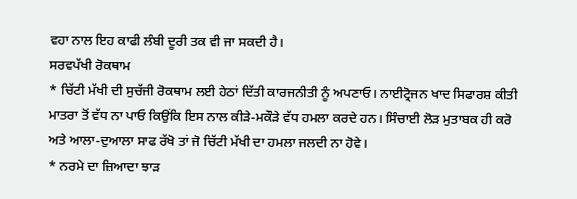ਵਹਾ ਨਾਲ ਇਹ ਕਾਫੀ ਲੰਬੀ ਦੂਰੀ ਤਕ ਵੀ ਜਾ ਸਕਦੀ ਹੈ।
ਸਰਵਪੱਖੀ ਰੋਕਥਾਮ
* ਚਿੱਟੀ ਮੱਖੀ ਦੀ ਸੁਚੱਜੀ ਰੋਕਥਾਮ ਲਈ ਹੇਠਾਂ ਦਿੱਤੀ ਕਾਰਜਨੀਤੀ ਨੂੰ ਅਪਣਾਓ। ਨਾਈਟ੍ਰੋਜਨ ਖਾਦ ਸਿਫਾਰਸ਼ ਕੀਤੀ ਮਾਤਰਾ ਤੋਂ ਵੱਧ ਨਾ ਪਾਓ ਕਿਉਂਕਿ ਇਸ ਨਾਲ ਕੀੜੇ-ਮਕੌੜੇ ਵੱਧ ਹਮਲਾ ਕਰਦੇ ਹਨ। ਸਿੰਚਾਈ ਲੋੜ ਮੁਤਾਬਕ ਹੀ ਕਰੋ ਅਤੇ ਆਲਾ-ਦੁਆਲਾ ਸਾਫ ਰੱਖੋ ਤਾਂ ਜੋ ਚਿੱਟੀ ਮੱਖੀ ਦਾ ਹਮਲਾ ਜਲਦੀ ਨਾ ਹੋਵੇ।
* ਨਰਮੇ ਦਾ ਜ਼ਿਆਦਾ ਝਾੜ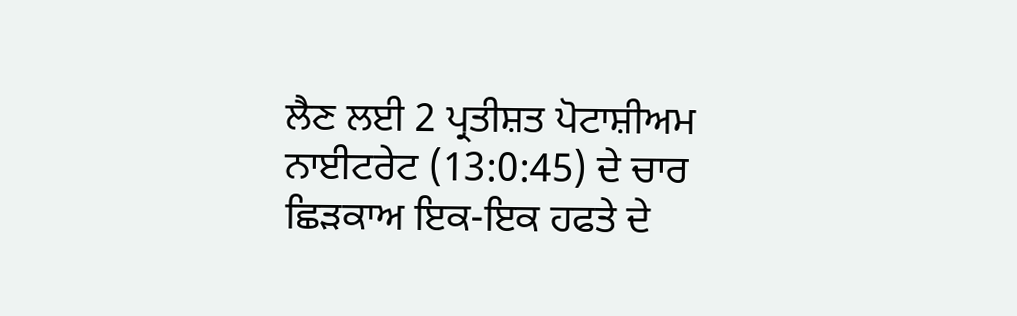ਲੈਣ ਲਈ 2 ਪ੍ਰਤੀਸ਼ਤ ਪੋਟਾਸ਼ੀਅਮ ਨਾਈਟਰੇਟ (13:0:45) ਦੇ ਚਾਰ ਛਿੜਕਾਅ ਇਕ-ਇਕ ਹਫਤੇ ਦੇ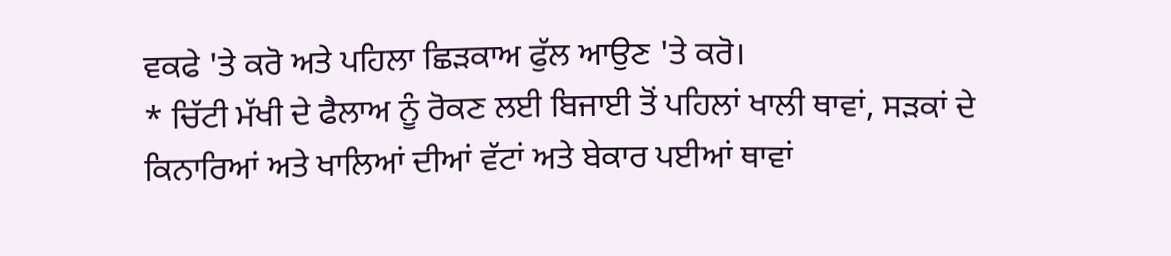ਵਕਫੇ 'ਤੇ ਕਰੋ ਅਤੇ ਪਹਿਲਾ ਛਿੜਕਾਅ ਫੁੱਲ ਆਉਣ 'ਤੇ ਕਰੋ।
* ਚਿੱਟੀ ਮੱਖੀ ਦੇ ਫੈਲਾਅ ਨੂੰ ਰੋਕਣ ਲਈ ਬਿਜਾਈ ਤੋਂ ਪਹਿਲਾਂ ਖਾਲੀ ਥਾਵਾਂ, ਸੜਕਾਂ ਦੇ ਕਿਨਾਰਿਆਂ ਅਤੇ ਖਾਲਿਆਂ ਦੀਆਂ ਵੱਟਾਂ ਅਤੇ ਬੇਕਾਰ ਪਈਆਂ ਥਾਵਾਂ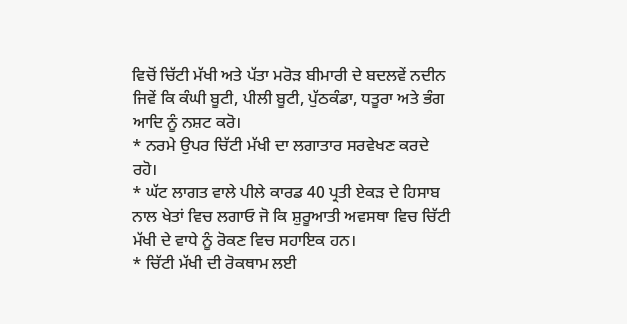ਵਿਚੋਂ ਚਿੱਟੀ ਮੱਖੀ ਅਤੇ ਪੱਤਾ ਮਰੋੜ ਬੀਮਾਰੀ ਦੇ ਬਦਲਵੇਂ ਨਦੀਨ ਜਿਵੇਂ ਕਿ ਕੰਘੀ ਬੂਟੀ, ਪੀਲੀ ਬੂਟੀ, ਪੁੱਠਕੰਡਾ, ਧਤੂਰਾ ਅਤੇ ਭੰਗ ਆਦਿ ਨੂੰ ਨਸ਼ਟ ਕਰੋ।
* ਨਰਮੇ ਉਪਰ ਚਿੱਟੀ ਮੱਖੀ ਦਾ ਲਗਾਤਾਰ ਸਰਵੇਖਣ ਕਰਦੇ ਰਹੋ।
* ਘੱਟ ਲਾਗਤ ਵਾਲੇ ਪੀਲੇ ਕਾਰਡ 40 ਪ੍ਰਤੀ ਏਕੜ ਦੇ ਹਿਸਾਬ ਨਾਲ ਖੇਤਾਂ ਵਿਚ ਲਗਾਓ ਜੋ ਕਿ ਸ਼ੁਰੂਆਤੀ ਅਵਸਥਾ ਵਿਚ ਚਿੱਟੀ ਮੱਖੀ ਦੇ ਵਾਧੇ ਨੂੰ ਰੋਕਣ ਵਿਚ ਸਹਾਇਕ ਹਨ।
* ਚਿੱਟੀ ਮੱਖੀ ਦੀ ਰੋਕਥਾਮ ਲਈ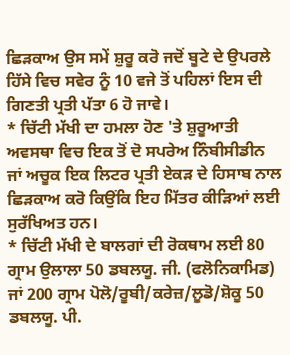ਛਿੜਕਾਅ ਉਸ ਸਮੇਂ ਸ਼ੁਰੂ ਕਰੋ ਜਦੋਂ ਬੂਟੇ ਦੇ ਉਪਰਲੇ ਹਿੱਸੇ ਵਿਚ ਸਵੇਰ ਨੂੰ 10 ਵਜੇ ਤੋਂ ਪਹਿਲਾਂ ਇਸ ਦੀ ਗਿਣਤੀ ਪ੍ਰਤੀ ਪੱਤਾ 6 ਹੋ ਜਾਵੇ।
* ਚਿੱਟੀ ਮੱਖੀ ਦਾ ਹਮਲਾ ਹੋਣ 'ਤੇ ਸ਼ੁਰੂਆਤੀ ਅਵਸਥਾ ਵਿਚ ਇਕ ਤੋਂ ਦੋ ਸਪਰੇਅ ਨਿੰਬੀਸੀਡੀਨ ਜਾਂ ਅਚੂਕ ਇਕ ਲਿਟਰ ਪ੍ਰਤੀ ਏਕੜ ਦੇ ਹਿਸਾਬ ਨਾਲ ਛਿੜਕਾਅ ਕਰੋ ਕਿਉਂਕਿ ਇਹ ਮਿੱਤਰ ਕੀੜਿਆਂ ਲਈ ਸੁਰੱਖਿਅਤ ਹਨ।
* ਚਿੱਟੀ ਮੱਖੀ ਦੇ ਬਾਲਗਾਂ ਦੀ ਰੋਕਥਾਮ ਲਈ 80 ਗ੍ਰਾਮ ਉਲਾਲਾ 50 ਡਬਲਯੂ. ਜੀ. (ਫਲੋਨਿਕਾਮਿਡ) ਜਾਂ 200 ਗ੍ਰਾਮ ਪੋਲੋ/ਰੂਬੀ/ਕਰੇਜ਼/ਲੂਡੋ/ਸ਼ੋਕੂ 50 ਡਬਲਯੂ. ਪੀ.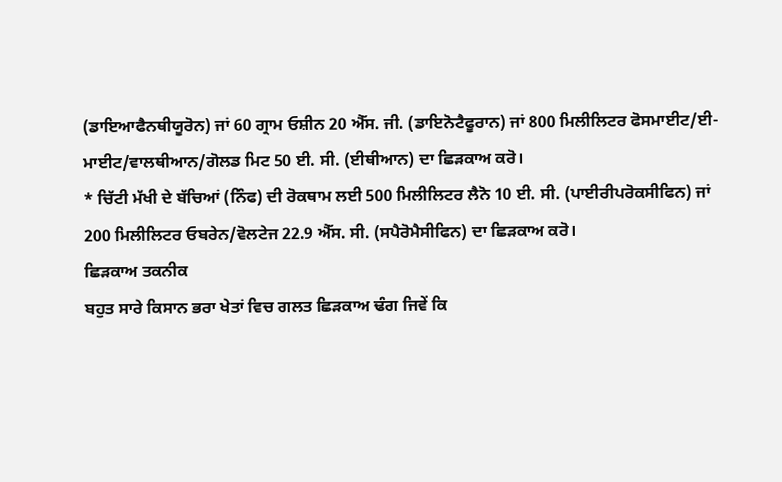(ਡਾਇਆਫੈਨਥੀਯੂਰੋਨ) ਜਾਂ 60 ਗ੍ਰਾਮ ਓਸ਼ੀਨ 20 ਐੱਸ. ਜੀ. (ਡਾਇਨੋਟੈਫੂਰਾਨ) ਜਾਂ 800 ਮਿਲੀਲਿਟਰ ਫੋਸਮਾਈਟ/ਈ-ਮਾਈਟ/ਵਾਲਥੀਆਨ/ਗੋਲਡ ਮਿਟ 50 ਈ. ਸੀ. (ਈਥੀਆਨ) ਦਾ ਛਿੜਕਾਅ ਕਰੋ।
* ਚਿੱਟੀ ਮੱਖੀ ਦੇ ਬੱਚਿਆਂ (ਨਿੰਫ) ਦੀ ਰੋਕਥਾਮ ਲਈ 500 ਮਿਲੀਲਿਟਰ ਲੈਨੋ 10 ਈ. ਸੀ. (ਪਾਈਰੀਪਰੋਕਸੀਫਿਨ) ਜਾਂ 200 ਮਿਲੀਲਿਟਰ ਓਬਰੇਨ/ਵੋਲਟੇਜ 22.9 ਐੱਸ. ਸੀ. (ਸਪੈਰੋਮੈਸੀਫਿਨ) ਦਾ ਛਿੜਕਾਅ ਕਰੋ।
ਛਿੜਕਾਅ ਤਕਨੀਕ
ਬਹੁਤ ਸਾਰੇ ਕਿਸਾਨ ਭਰਾ ਖੇਤਾਂ ਵਿਚ ਗਲਤ ਛਿੜਕਾਅ ਢੰਗ ਜਿਵੇਂ ਕਿ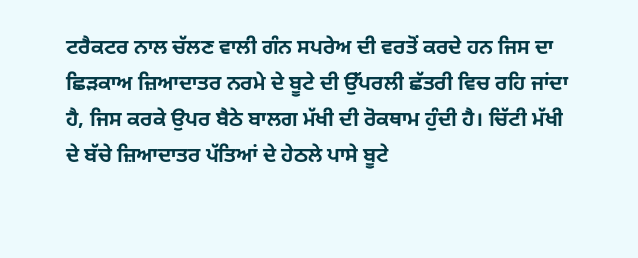ਟਰੈਕਟਰ ਨਾਲ ਚੱਲਣ ਵਾਲੀ ਗੰਨ ਸਪਰੇਅ ਦੀ ਵਰਤੋਂ ਕਰਦੇ ਹਨ ਜਿਸ ਦਾ ਛਿੜਕਾਅ ਜ਼ਿਆਦਾਤਰ ਨਰਮੇ ਦੇ ਬੂਟੇ ਦੀ ਉੱਪਰਲੀ ਛੱਤਰੀ ਵਿਚ ਰਹਿ ਜਾਂਦਾ ਹੈ, ਜਿਸ ਕਰਕੇ ਉਪਰ ਬੈਠੇ ਬਾਲਗ ਮੱਖੀ ਦੀ ਰੋਕਥਾਮ ਹੁੰਦੀ ਹੈ। ਚਿੱਟੀ ਮੱਖੀ ਦੇ ਬੱਚੇ ਜ਼ਿਆਦਾਤਰ ਪੱਤਿਆਂ ਦੇ ਹੇਠਲੇ ਪਾਸੇ ਬੂਟੇ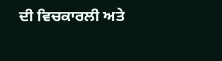ਦੀ ਵਿਚਕਾਰਲੀ ਅਤੇ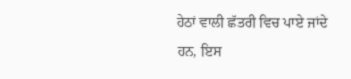ਹੇਠਾਂ ਵਾਲੀ ਛੱਤਰੀ ਵਿਚ ਪਾਏ ਜਾਂਦੇ ਹਨ, ਇਸ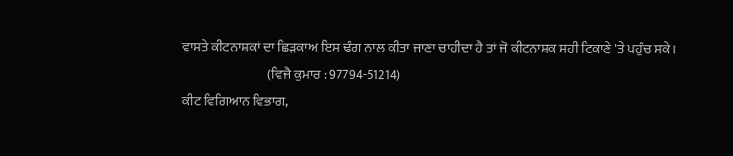ਵਾਸਤੇ ਕੀਟਨਾਸ਼ਕਾਂ ਦਾ ਛਿੜਕਾਅ ਇਸ ਢੰਗ ਨਾਲ ਕੀਤਾ ਜਾਣਾ ਚਾਹੀਦਾ ਹੈ ਤਾਂ ਜੋ ਕੀਟਨਾਸ਼ਕ ਸਹੀ ਟਿਕਾਣੇ 'ਤੇ ਪਹੁੰਚ ਸਕੇ।
                                (ਵਿਜੈ ਕੁਮਾਰ : 97794-51214)
ਕੀਟ ਵਿਗਿਆਨ ਵਿਭਾਗ,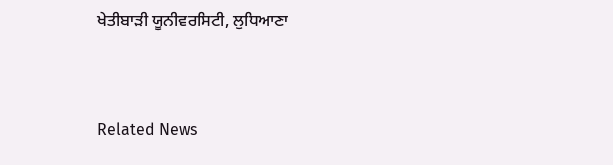ਖੇਤੀਬਾੜੀ ਯੂਨੀਵਰਸਿਟੀ, ਲੁਧਿਆਣਾ


Related News